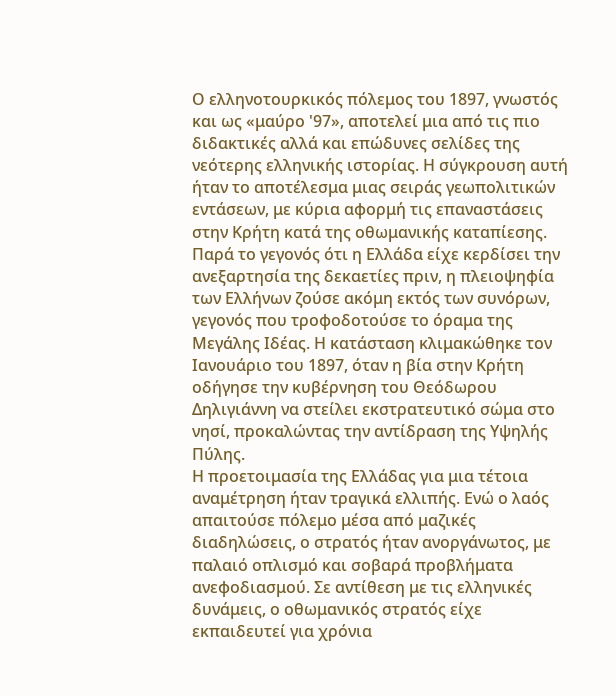Ο ελληνοτουρκικός πόλεμος του 1897, γνωστός και ως «μαύρο '97», αποτελεί μια από τις πιο διδακτικές αλλά και επώδυνες σελίδες της νεότερης ελληνικής ιστορίας. Η σύγκρουση αυτή ήταν το αποτέλεσμα μιας σειράς γεωπολιτικών εντάσεων, με κύρια αφορμή τις επαναστάσεις στην Κρήτη κατά της οθωμανικής καταπίεσης. Παρά το γεγονός ότι η Ελλάδα είχε κερδίσει την ανεξαρτησία της δεκαετίες πριν, η πλειοψηφία των Ελλήνων ζούσε ακόμη εκτός των συνόρων, γεγονός που τροφοδοτούσε το όραμα της Μεγάλης Ιδέας. Η κατάσταση κλιμακώθηκε τον Ιανουάριο του 1897, όταν η βία στην Κρήτη οδήγησε την κυβέρνηση του Θεόδωρου Δηλιγιάννη να στείλει εκστρατευτικό σώμα στο νησί, προκαλώντας την αντίδραση της Υψηλής Πύλης.
Η προετοιμασία της Ελλάδας για μια τέτοια αναμέτρηση ήταν τραγικά ελλιπής. Ενώ ο λαός απαιτούσε πόλεμο μέσα από μαζικές διαδηλώσεις, ο στρατός ήταν ανοργάνωτος, με παλαιό οπλισμό και σοβαρά προβλήματα ανεφοδιασμού. Σε αντίθεση με τις ελληνικές δυνάμεις, ο οθωμανικός στρατός είχε εκπαιδευτεί για χρόνια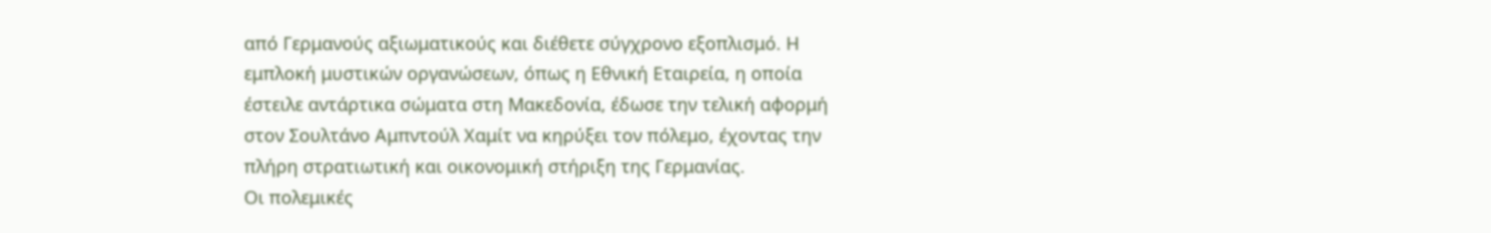από Γερμανούς αξιωματικούς και διέθετε σύγχρονο εξοπλισμό. Η εμπλοκή μυστικών οργανώσεων, όπως η Εθνική Εταιρεία, η οποία έστειλε αντάρτικα σώματα στη Μακεδονία, έδωσε την τελική αφορμή στον Σουλτάνο Αμπντούλ Χαμίτ να κηρύξει τον πόλεμο, έχοντας την πλήρη στρατιωτική και οικονομική στήριξη της Γερμανίας.
Οι πολεμικές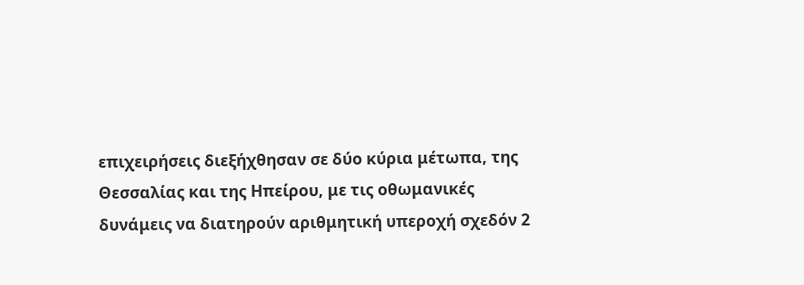επιχειρήσεις διεξήχθησαν σε δύο κύρια μέτωπα, της Θεσσαλίας και της Ηπείρου, με τις οθωμανικές δυνάμεις να διατηρούν αριθμητική υπεροχή σχεδόν 2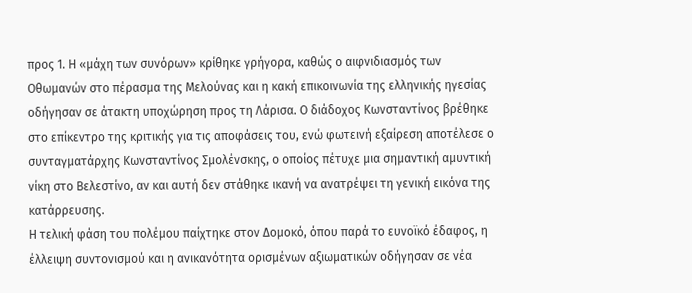προς 1. Η «μάχη των συνόρων» κρίθηκε γρήγορα, καθώς ο αιφνιδιασμός των Οθωμανών στο πέρασμα της Μελούνας και η κακή επικοινωνία της ελληνικής ηγεσίας οδήγησαν σε άτακτη υποχώρηση προς τη Λάρισα. Ο διάδοχος Κωνσταντίνος βρέθηκε στο επίκεντρο της κριτικής για τις αποφάσεις του, ενώ φωτεινή εξαίρεση αποτέλεσε ο συνταγματάρχης Κωνσταντίνος Σμολένσκης, ο οποίος πέτυχε μια σημαντική αμυντική νίκη στο Βελεστίνο, αν και αυτή δεν στάθηκε ικανή να ανατρέψει τη γενική εικόνα της κατάρρευσης.
Η τελική φάση του πολέμου παίχτηκε στον Δομοκό, όπου παρά το ευνοϊκό έδαφος, η έλλειψη συντονισμού και η ανικανότητα ορισμένων αξιωματικών οδήγησαν σε νέα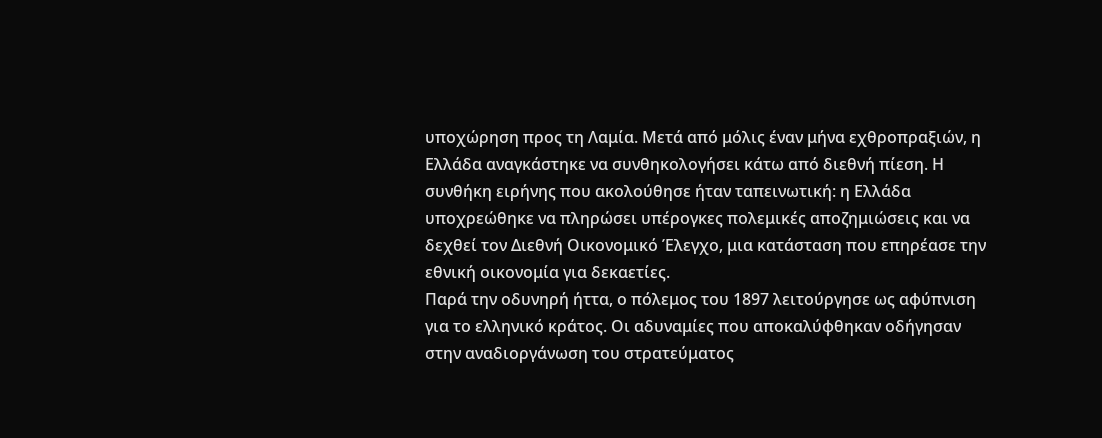υποχώρηση προς τη Λαμία. Μετά από μόλις έναν μήνα εχθροπραξιών, η Ελλάδα αναγκάστηκε να συνθηκολογήσει κάτω από διεθνή πίεση. Η συνθήκη ειρήνης που ακολούθησε ήταν ταπεινωτική: η Ελλάδα υποχρεώθηκε να πληρώσει υπέρογκες πολεμικές αποζημιώσεις και να δεχθεί τον Διεθνή Οικονομικό Έλεγχο, μια κατάσταση που επηρέασε την εθνική οικονομία για δεκαετίες.
Παρά την οδυνηρή ήττα, ο πόλεμος του 1897 λειτούργησε ως αφύπνιση για το ελληνικό κράτος. Οι αδυναμίες που αποκαλύφθηκαν οδήγησαν στην αναδιοργάνωση του στρατεύματος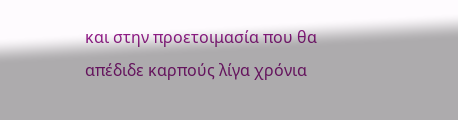και στην προετοιμασία που θα απέδιδε καρπούς λίγα χρόνια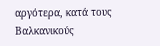αργότερα, κατά τους Βαλκανικούς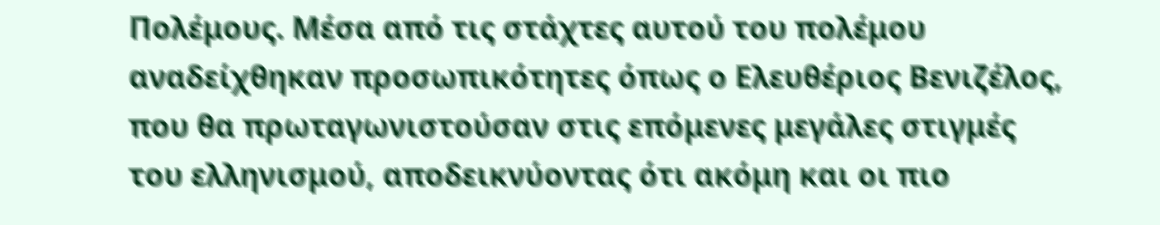Πολέμους. Μέσα από τις στάχτες αυτού του πολέμου αναδείχθηκαν προσωπικότητες όπως ο Ελευθέριος Βενιζέλος, που θα πρωταγωνιστούσαν στις επόμενες μεγάλες στιγμές του ελληνισμού, αποδεικνύοντας ότι ακόμη και οι πιο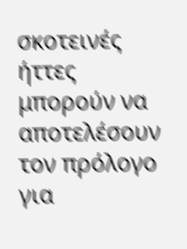σκοτεινές ήττες μπορούν να αποτελέσουν τον πρόλογο για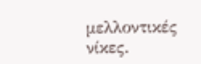μελλοντικές νίκες.